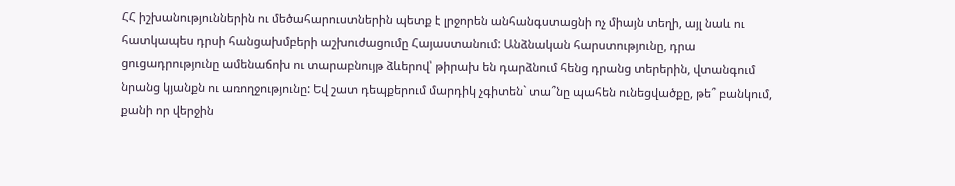ՀՀ իշխանություններին ու մեծահարուստներին պետք է լրջորեն անհանգստացնի ոչ միայն տեղի, այլ նաև ու հատկապես դրսի հանցախմբերի աշխուժացումը Հայաստանում: Անձնական հարստությունը, դրա ցուցադրությունը ամենաճոխ ու տարաբնույթ ձևերով՝ թիրախ են դարձնում հենց դրանց տերերին, վտանգում նրանց կյանքն ու առողջությունը: Եվ շատ դեպքերում մարդիկ չգիտեն` տա՞նը պահեն ունեցվածքը, թե՞ բանկում, քանի որ վերջին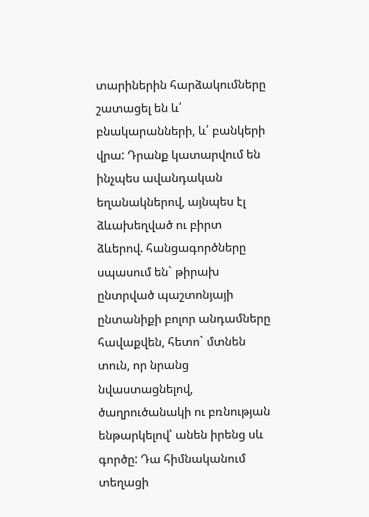տարիներին հարձակումները շատացել են և՛ բնակարանների, և՛ բանկերի վրա: Դրանք կատարվում են ինչպես ավանդական եղանակներով, այնպես էլ ձևախեղված ու բիրտ ձևերով. հանցագործները սպասում են` թիրախ ընտրված պաշտոնյայի ընտանիքի բոլոր անդամները հավաքվեն, հետո` մտնեն տուն, որ նրանց նվաստացնելով, ծաղրուծանակի ու բռնության ենթարկելով՝ անեն իրենց սև գործը: Դա հիմնականում տեղացի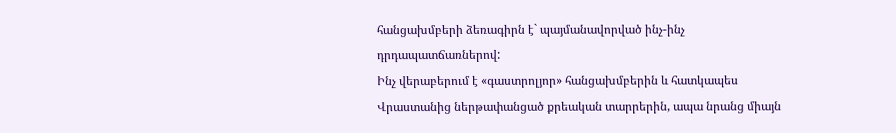հանցախմբերի ձեռագիրն է` պայմանավորված ինչ-ինչ դրդապատճառներով:
Ինչ վերաբերում է «գաստրոլյոր» հանցախմբերին և հատկապես Վրաստանից ներթափանցած քրեական տարրերին, ապա նրանց միայն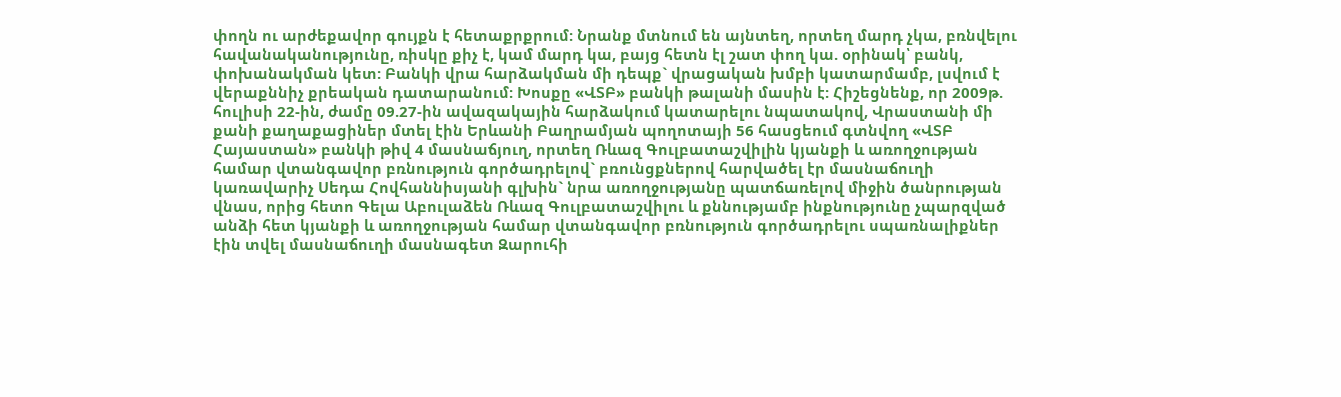փողն ու արժեքավոր գույքն է հետաքրքրում: Նրանք մտնում են այնտեղ, որտեղ մարդ չկա, բռնվելու հավանականությունը, ռիսկը քիչ է, կամ մարդ կա, բայց հետն էլ շատ փող կա. օրինակ՝ բանկ, փոխանակման կետ: Բանկի վրա հարձակման մի դեպք` վրացական խմբի կատարմամբ, լսվում է վերաքննիչ քրեական դատարանում: Խոսքը «ՎՏԲ» բանկի թալանի մասին է: Հիշեցնենք, որ 2009թ. հուլիսի 22-ին, ժամը 09.27-ին ավազակային հարձակում կատարելու նպատակով, Վրաստանի մի քանի քաղաքացիներ մտել էին Երևանի Բաղրամյան պողոտայի 56 հասցեում գտնվող «ՎՏԲ Հայաստան» բանկի թիվ 4 մասնաճյուղ, որտեղ Ռևազ Գուլբատաշվիլին կյանքի և առողջության համար վտանգավոր բռնություն գործադրելով` բռունցքներով հարվածել էր մասնաճուղի կառավարիչ Սեդա Հովհաննիսյանի գլխին` նրա առողջությանը պատճառելով միջին ծանրության վնաս, որից հետո Գելա Աբուլաձեն Ռևազ Գուլբատաշվիլու և քննությամբ ինքնությունը չպարզված անձի հետ կյանքի և առողջության համար վտանգավոր բռնություն գործադրելու սպառնալիքներ էին տվել մասնաճուղի մասնագետ Զարուհի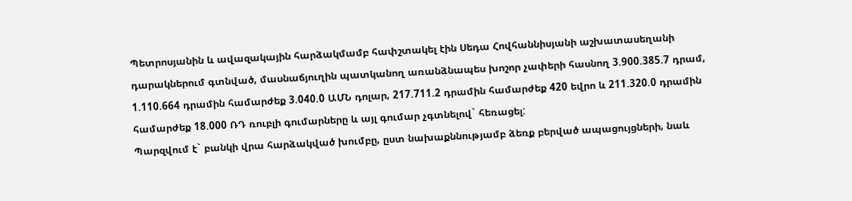Պետրոսյանին և ավազակային հարձակմամբ հափշտակել էին Սեդա Հովհաննիսյանի աշխատասեղանի դարակներում գտնված, մասնաճյուղին պատկանող առանձնապես խոշոր չափերի հասնող 3.900.385.7 դրամ, 1.110.664 դրամին համարժեք 3.040.0 ԱՄՆ դոլար, 217.711.2 դրամին համարժեք 420 եվրո և 211.320.0 դրամին համարժեք 18.000 ՌԴ ռուբլի գումարները և այլ գումար չգտնելով` հեռացել:
Պարզվում է` բանկի վրա հարձակված խումբը, ըստ նախաքննությամբ ձեռք բերված ապացույցների, նաև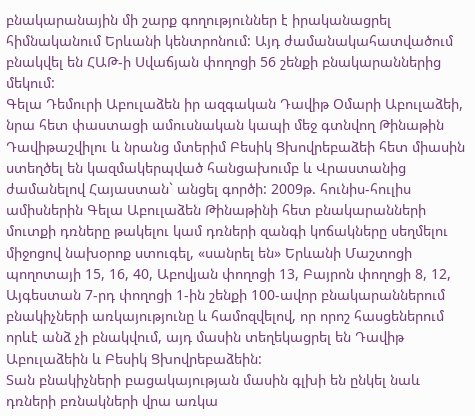բնակարանային մի շարք գողություններ է իրականացրել հիմնականում Երևանի կենտրոնում: Այդ ժամանակահատվածում բնակվել են ՀԱԹ-ի Սվաճյան փողոցի 56 շենքի բնակարաններից մեկում:
Գելա Դեմուրի Աբուլաձեն իր ազգական Դավիթ Օմարի Աբուլաձեի, նրա հետ փաստացի ամուսնական կապի մեջ գտնվող Թինաթին Դավիթաշվիլու և նրանց մտերիմ Բեսիկ Ցխովրեբաձեի հետ միասին ստեղծել են կազմակերպված հանցախումբ և Վրաստանից ժամանելով Հայաստան` անցել գործի: 2009թ. հունիս-հուլիս ամիսներին Գելա Աբուլաձեն Թինաթինի հետ բնակարանների մուտքի դռները թակելու կամ դռների զանգի կոճակները սեղմելու միջոցով նախօրոք ստուգել, «սանրել են» Երևանի Մաշտոցի պողոտայի 15, 16, 40, Աբովյան փողոցի 13, Բայրոն փողոցի 8, 12, Այգեստան 7-րդ փողոցի 1-ին շենքի 100-ավոր բնակարաններում բնակիչների առկայությունը և համոզվելով, որ որոշ հասցեներում որևէ անձ չի բնակվում, այդ մասին տեղեկացրել են Դավիթ Աբուլաձեին և Բեսիկ Ցխովրեբաձեին:
Տան բնակիչների բացակայության մասին գլխի են ընկել նաև դռների բռնակների վրա առկա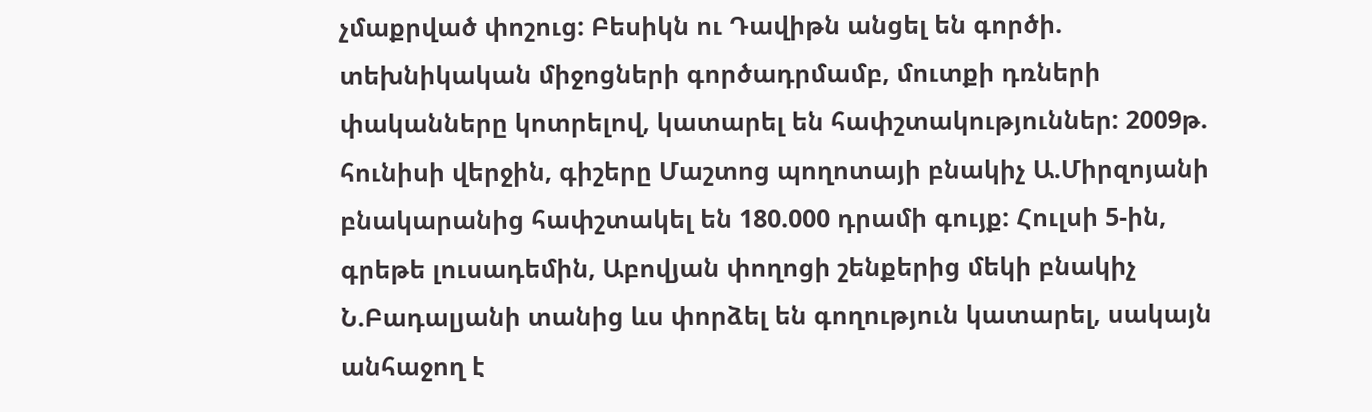չմաքրված փոշուց: Բեսիկն ու Դավիթն անցել են գործի. տեխնիկական միջոցների գործադրմամբ, մուտքի դռների փականները կոտրելով, կատարել են հափշտակություններ: 2009թ. հունիսի վերջին, գիշերը Մաշտոց պողոտայի բնակիչ Ա.Միրզոյանի բնակարանից հափշտակել են 180.000 դրամի գույք: Հուլսի 5-ին, գրեթե լուսադեմին, Աբովյան փողոցի շենքերից մեկի բնակիչ Ն.Բադալյանի տանից ևս փորձել են գողություն կատարել, սակայն անհաջող է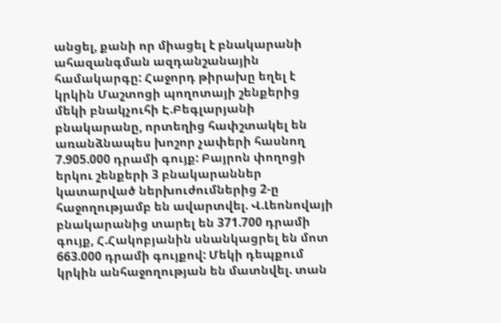անցել, քանի որ միացել է բնակարանի ահազանգման ազդանշանային համակարգը: Հաջորդ թիրախը եղել է կրկին Մաշտոցի պողոտայի շենքերից մեկի բնակչուհի Է.Բեգլարյանի բնակարանը, որտեղից հափշտակել են առանձնապես խոշոր չափերի հասնող 7.905.000 դրամի գույք: Բայրոն փողոցի երկու շենքերի 3 բնակարաններ կատարված ներխուժումներից 2-ը հաջողությամբ են ավարտվել. Վ.Լեոնովայի բնակարանից տարել են 371.700 դրամի գույք, Հ.Հակոբյանին սնանկացրել են մոտ 663.000 դրամի գույքով: Մեկի դեպքում կրկին անհաջողության են մատնվել. տան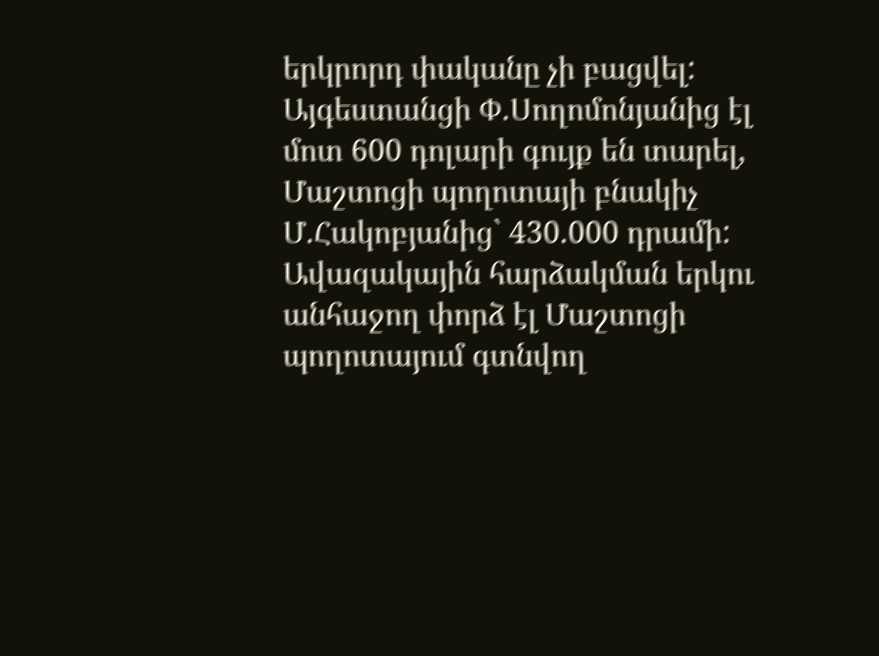երկրորդ փականը չի բացվել:
Այգեստանցի Փ.Սողոմոնյանից էլ մոտ 600 դոլարի գույք են տարել, Մաշտոցի պողոտայի բնակիչ Մ.Հակոբյանից` 430.000 դրամի: Ավազակային հարձակման երկու անհաջող փորձ էլ Մաշտոցի պողոտայում գտնվող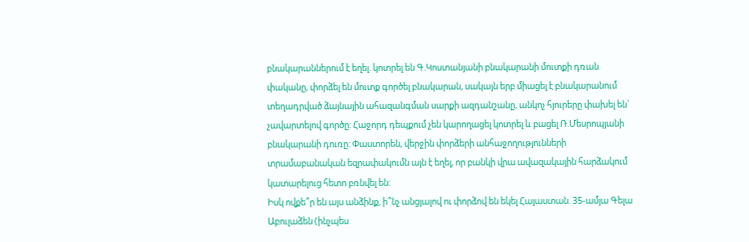բնակարաններում է եղել. կոտրել են Գ.Կոստանյանի բնակարանի մուտքի դռան փականը, փորձել են մուտք գործել բնակարան, սակայն երբ միացել է բնակարանում տեղադրված ձայնային ահազանգման սարքի ազդանշանը, անկոչ հյուրերը փախել են` չավարտելով գործը: Հաջորդ դեպքում չեն կարողացել կոտրել և բացել Ռ.Մեսրոպյանի բնակարանի դուռը: Փաստորեն, վերջին փորձերի անհաջողությունների տրամաբանական եզրափակումն այն է եղել, որ բանկի վրա ավազակային հարձակում կատարելուց հետո բռնվել են:
Իսկ ովքե՞ր են այս անձինք, ի՞նչ անցյալով ու փորձով են եկել Հայաստան. 35-ամյա Գելա Աբուլաձեն (ինչպես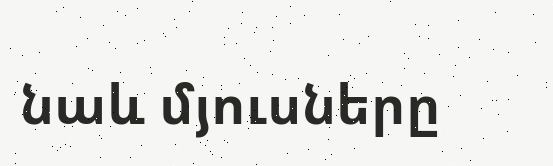նաև մյուսները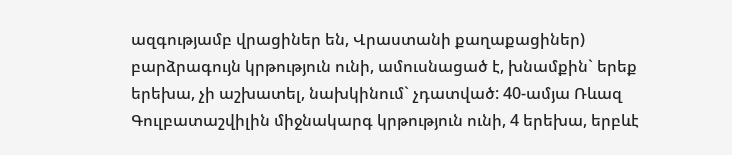ազգությամբ վրացիներ են, Վրաստանի քաղաքացիներ) բարձրագույն կրթություն ունի, ամուսնացած է, խնամքին` երեք երեխա, չի աշխատել, նախկինում` չդատված: 40-ամյա Ռևազ Գուլբատաշվիլին միջնակարգ կրթություն ունի, 4 երեխա, երբևէ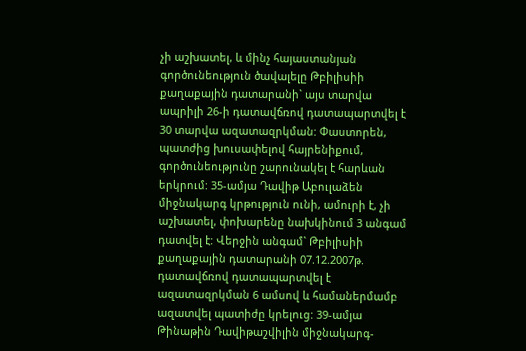չի աշխատել, և մինչ հայաստանյան գործունեություն ծավալելը Թբիլիսիի քաղաքային դատարանի` այս տարվա ապրիլի 26-ի դատավճռով դատապարտվել է 30 տարվա ազատազրկման: Փաստորեն, պատժից խուսափելով հայրենիքում, գործունեությունը շարունակել է հարևան երկրում: 35-ամյա Դավիթ Աբուլաձեն միջնակարգ կրթություն ունի, ամուրի է, չի աշխատել, փոխարենը նախկինում 3 անգամ դատվել է: Վերջին անգամ` Թբիլիսիի քաղաքային դատարանի 07.12.2007թ. դատավճռով դատապարտվել է ազատազրկման 6 ամսով և համաներմամբ ազատվել պատիժը կրելուց: 39-ամյա Թինաթին Դավիթաշվիլին միջնակարգ-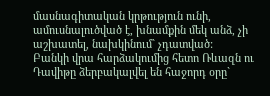մասնագիտական կրթություն ունի, ամուսնալուծված է, խնամքին մեկ անձ, չի աշխատել, նախկինում` չդատված:
Բանկի վրա հարձակումից հետո Ռևազն ու Դավիթը ձերբակալվել են հաջորդ օրը`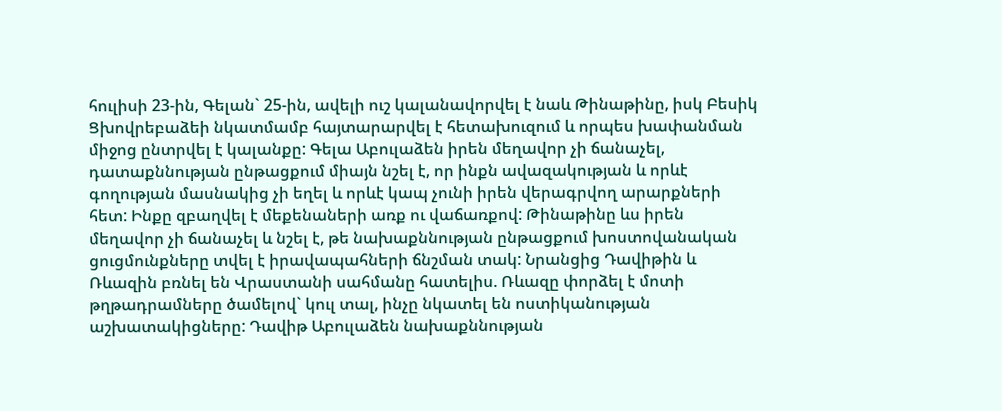հուլիսի 23-ին, Գելան` 25-ին, ավելի ուշ կալանավորվել է նաև Թինաթինը, իսկ Բեսիկ Ցխովրեբաձեի նկատմամբ հայտարարվել է հետախուզում և որպես խափանման միջոց ընտրվել է կալանքը: Գելա Աբուլաձեն իրեն մեղավոր չի ճանաչել, դատաքննության ընթացքում միայն նշել է, որ ինքն ավազակության և որևէ գողության մասնակից չի եղել և որևէ կապ չունի իրեն վերագրվող արարքների հետ: Ինքը զբաղվել է մեքենաների առք ու վաճառքով: Թինաթինը ևս իրեն մեղավոր չի ճանաչել և նշել է, թե նախաքննության ընթացքում խոստովանական ցուցմունքները տվել է իրավապահների ճնշման տակ: Նրանցից Դավիթին և Ռևազին բռնել են Վրաստանի սահմանը հատելիս. Ռևազը փորձել է մոտի թղթադրամները ծամելով` կուլ տալ, ինչը նկատել են ոստիկանության աշխատակիցները: Դավիթ Աբուլաձեն նախաքննության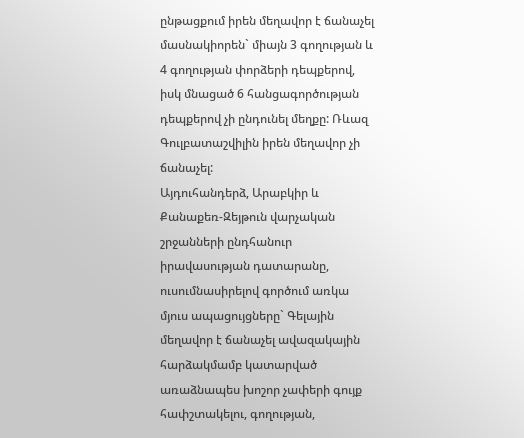ընթացքում իրեն մեղավոր է ճանաչել մասնակիորեն` միայն 3 գողության և 4 գողության փորձերի դեպքերով, իսկ մնացած 6 հանցագործության դեպքերով չի ընդունել մեղքը: Ռևազ Գուլբատաշվիլին իրեն մեղավոր չի ճանաչել:
Այդուհանդերձ, Արաբկիր և Քանաքեռ-Զեյթուն վարչական շրջանների ընդհանուր իրավասության դատարանը, ուսումնասիրելով գործում առկա մյուս ապացույցները` Գելային մեղավոր է ճանաչել ավազակային հարձակմամբ կատարված առաձնապես խոշոր չափերի գույք հափշտակելու, գողության,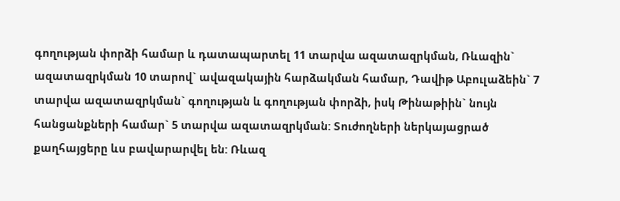գողության փորձի համար և դատապարտել 11 տարվա ազատազրկման, Ռևազին` ազատազրկման 10 տարով` ավազակային հարձակման համար, Դավիթ Աբուլաձեին` 7 տարվա ազատազրկման` գողության և գողության փորձի, իսկ Թինաթիին` նույն հանցանքների համար` 5 տարվա ազատազրկման: Տուժողների ներկայացրած քաղհայցերը ևս բավարարվել են: Ռևազ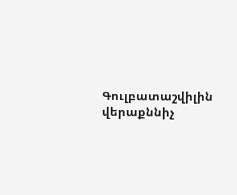Գուլբատաշվիլին վերաքննիչ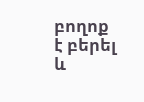բողոք է բերել և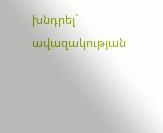խնդրել` ավազակության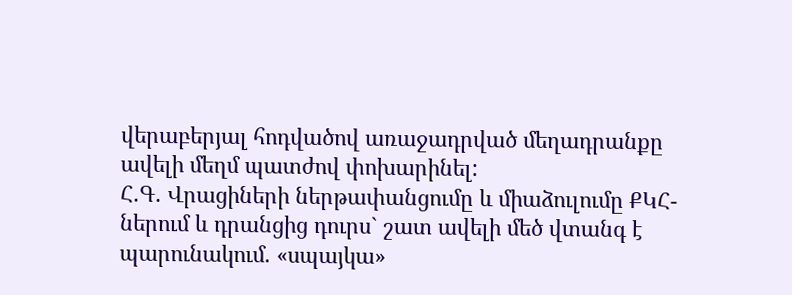վերաբերյալ հոդվածով առաջադրված մեղադրանքը ավելի մեղմ պատժով փոխարինել:
Հ.Գ. Վրացիների ներթափանցումը և միաձուլումը ՔԿՀ-ներում և դրանցից դուրս` շատ ավելի մեծ վտանգ է պարունակում. «սպայկա»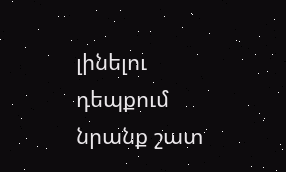լինելու դեպքում նրանք շատ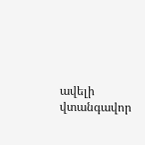ավելի վտանգավոր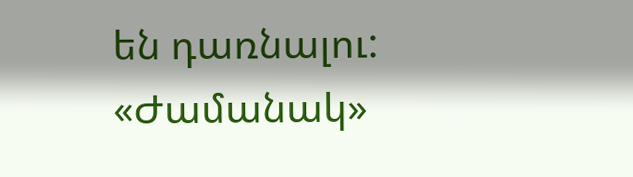են դառնալու:
«Ժամանակ»